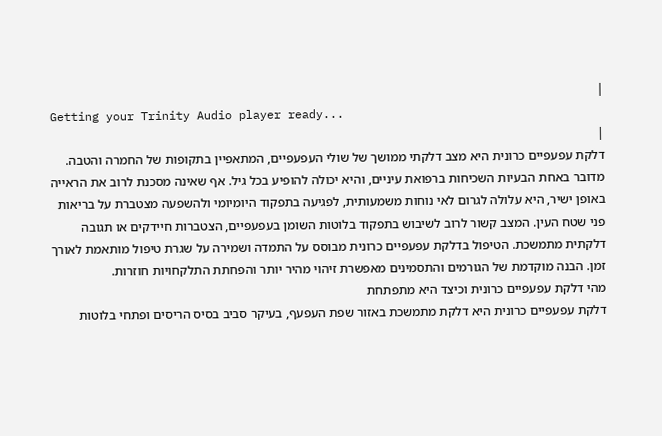|
Getting your Trinity Audio player ready...
|
דלקת עפעפיים כרונית היא מצב דלקתי ממושך של שולי העפעפיים, המתאפיין בתקופות של החמרה והטבה. מדובר באחת הבעיות השכיחות ברפואת עיניים, והיא יכולה להופיע בכל גיל. אף שאינה מסכנת לרוב את הראייה באופן ישיר, היא עלולה לגרום לאי נוחות משמעותית, לפגיעה בתפקוד היומיומי ולהשפעה מצטברת על בריאות פני שטח העין. המצב קשור לרוב לשיבוש בתפקוד בלוטות השומן בעפעפיים, הצטברות חיידקים או תגובה דלקתית מתמשכת. הטיפול בדלקת עפעפיים כרונית מבוסס על התמדה ושמירה על שגרת טיפול מותאמת לאורך זמן. הבנה מוקדמת של הגורמים והתסמינים מאפשרת זיהוי מהיר יותר והפחתת התלקחויות חוזרות.
מהי דלקת עפעפיים כרונית וכיצד היא מתפתחת
דלקת עפעפיים כרונית היא דלקת מתמשכת באזור שפת העפעף, בעיקר סביב בסיס הריסים ופתחי בלוטות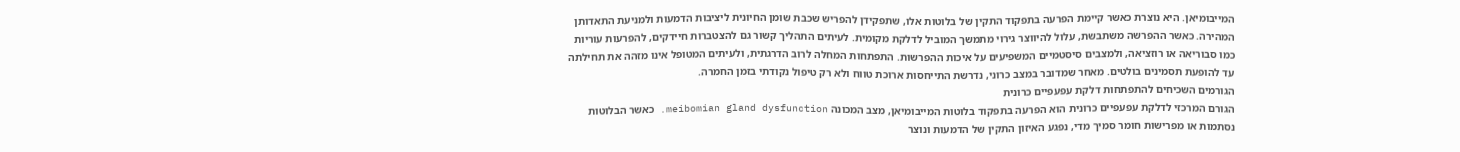המייבומיאן. היא נוצרת כאשר קיימת הפרעה בתפקוד התקין של בלוטות אלו, שתפקידן להפריש שכבת שומן החיונית ליציבות הדמעות ולמניעת התאדותן המהירה. כאשר ההפרשה משתבשת, עלול להיווצר גירוי מתמשך המוביל לדלקת מקומית. לעיתים התהליך קשור גם להצטברות חיידקים, להפרעות עוריות כמו סבוריאה או רוזציאה, ולמצבים סיסטמיים המשפיעים על איכות ההפרשות. התפתחות המחלה לרוב הדרגתית, ולעיתים המטופל אינו מזהה את תחילתה עד להופעת תסמינים בולטים. מאחר שמדובר במצב כרוני, נדרשת התייחסות ארוכת טווח ולא רק טיפול נקודתי בזמן החמרה.
הגורמים השכיחים להתפתחות דלקת עפעפיים כרונית
הגורם המרכזי לדלקת עפעפיים כרונית הוא הפרעה בתפקוד בלוטות המייבומיאן, מצב המכונה meibomian gland dysfunction. כאשר הבלוטות נסתמות או מפרישות חומר סמיך מדי, נפגע האיזון התקין של הדמעות ונוצר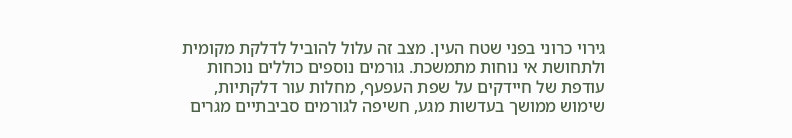גירוי כרוני בפני שטח העין. מצב זה עלול להוביל לדלקת מקומית ולתחושת אי נוחות מתמשכת. גורמים נוספים כוללים נוכחות עודפת של חיידקים על שפת העפעף, מחלות עור דלקתיות, שימוש ממושך בעדשות מגע, חשיפה לגורמים סביבתיים מגרים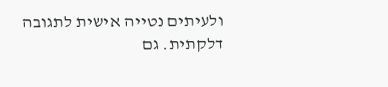ולעיתים נטייה אישית לתגובה דלקתית. גם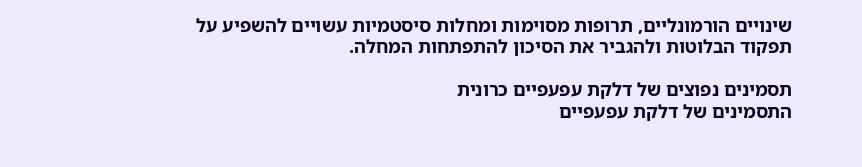שינויים הורמונליים, תרופות מסוימות ומחלות סיסטמיות עשויים להשפיע על תפקוד הבלוטות ולהגביר את הסיכון להתפתחות המחלה.

תסמינים נפוצים של דלקת עפעפיים כרונית
התסמינים של דלקת עפעפיים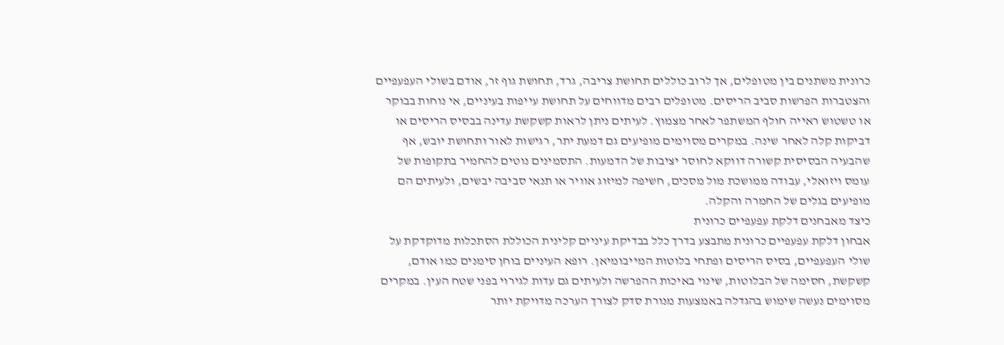כרונית משתנים בין מטופלים, אך לרוב כוללים תחושת צריבה, גרד, תחושת גוף זר, אודם בשולי העפעפיים והצטברות הפרשות סביב הריסים. מטופלים רבים מדווחים על תחושת עייפות בעיניים, אי נוחות בבוקר או טשטוש ראייה חולף המשתפר לאחר מצמוץ. לעיתים ניתן לראות קשקשת עדינה בבסיס הריסים או דביקות קלה לאחר שינה. במקרים מסוימים מופיעים גם דמעת יתר, רגישות לאור ותחושת יובש, אף שהבעיה הבסיסית קשורה דווקא לחוסר יציבות של הדמעות. התסמינים נוטים להחמיר בתקופות של עומס ויזואלי, עבודה ממושכת מול מסכים, חשיפה למיזוג אוויר או תנאי סביבה יבשים, ולעיתים הם מופיעים בגלים של החמרה והקלה.
כיצד מאבחנים דלקת עפעפיים כרונית
אבחון דלקת עפעפיים כרונית מתבצע בדרך כלל בבדיקת עיניים קלינית הכוללת הסתכלות מדוקדקת על שולי העפעפיים, בסיס הריסים ופתחי בלוטות המייבומיאן. רופא העיניים בוחן סימנים כמו אודם, קשקשת, חסימה של הבלוטות, שינוי באיכות ההפרשה ולעיתים גם עדות לגירוי בפני שטח העין. במקרים מסוימים נעשה שימוש בהגדלה באמצעות מנורת סדק לצורך הערכה מדויקת יותר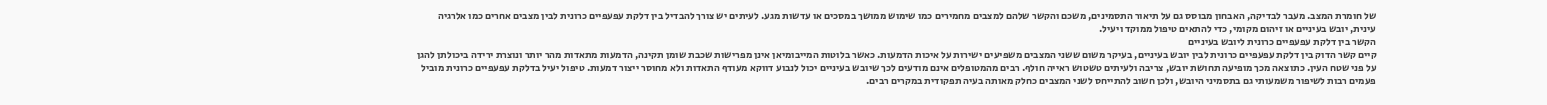של חומרת המצב. מעבר לבדיקה, האבחון מבוסס גם על תיאור התסמינים, משכם והקשר שלהם למצבים מחמירים כמו שימוש ממושך במסכים או עדשות מגע. לעיתים יש צורך להבדיל בין דלקת עפעפיים כרונית לבין מצבים אחרים כמו אלרגיה עינית, יובש בעיניים או זיהום מקומי, כדי להתאים טיפול ממוקד ויעיל.
הקשר בין דלקת עפעפיים כרונית ליובש בעיניים
קיים קשר הדוק בין דלקת עפעפיים כרונית לבין יובש בעיניים, בעיקר משום ששני המצבים משפיעים ישירות על איכות הדמעות. כאשר בלוטות המייבומיאן אינן מפרישות שכבת שומן תקינה, הדמעות מתאדות מהר יותר ונוצרת ירידה ביכולתן להגן על פני שטח העין. כתוצאה מכך מופיעה תחושת יובש, צריבה ולעיתים טשטוש ראייה חולף. רבים מהמטופלים אינם מודעים לכך שיובש בעיניים יכול לנבוע דווקא מעודף התאדות ולא מחוסר ייצור דמעות. טיפול יעיל בדלקת עפעפיים כרונית מוביל פעמים רבות לשיפור משמעותי גם בתסמיני היובש, ולכן חשוב להתייחס לשני המצבים כחלק מאותה בעיה תפקודית במקרים רבים.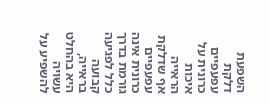השפעת דלקת עפעפיים כרונית על איכות הראייה
אף שדלקת עפעפיים כרונית אינה גורמת בדרך כלל לפגיעה קבועה בראייה, היא בהחלט עשויה להשפיע על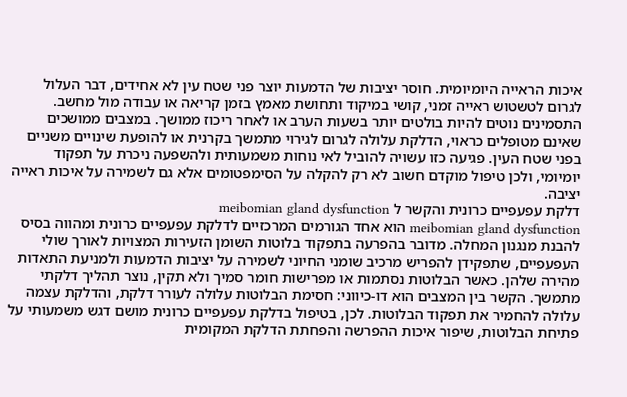איכות הראייה היומיומית. חוסר יציבות של הדמעות יוצר פני שטח עין לא אחידים, דבר העלול לגרום לטשטוש ראייה זמני, קושי במיקוד ותחושת מאמץ בזמן קריאה או עבודה מול מחשב. התסמינים נוטים להיות בולטים יותר בשעות הערב או לאחר ריכוז ממושך. במצבים ממושכים שאינם מטופלים כראוי, הדלקת עלולה לגרום לגירוי מתמשך בקרנית או להופעת שינויים משניים בפני שטח העין. פגיעה כזו עשויה להוביל לאי נוחות משמעותית ולהשפעה ניכרת על תפקוד יומיומי, ולכן טיפול מוקדם חשוב לא רק להקלה על הסימפטומים אלא גם לשמירה על איכות ראייה יציבה.
דלקת עפעפיים כרונית והקשר ל meibomian gland dysfunction
meibomian gland dysfunction הוא אחד הגורמים המרכזיים לדלקת עפעפיים כרונית ומהווה בסיס להבנת מנגנון המחלה. מדובר בהפרעה בתפקוד בלוטות השומן הזעירות המצויות לאורך שולי העפעפיים, שתפקידן להפריש מרכיב שומני החיוני לשמירה על יציבות הדמעות ולמניעת התאדות מהירה שלהן. כאשר הבלוטות נסתמות או מפרישות חומר סמיך ולא תקין, נוצר תהליך דלקתי מתמשך. הקשר בין המצבים הוא דו-כיווני: חסימת הבלוטות עלולה לעורר דלקת, והדלקת עצמה עלולה להחמיר את תפקוד הבלוטות. לכן, בטיפול בדלקת עפעפיים כרונית מושם דגש משמעותי על פתיחת הבלוטות, שיפור איכות ההפרשה והפחתת הדלקת המקומית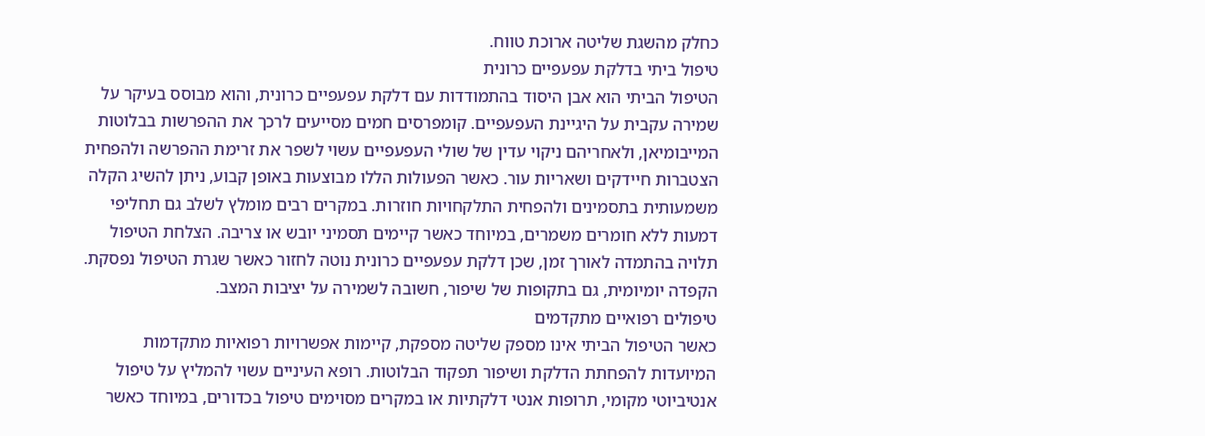כחלק מהשגת שליטה ארוכת טווח.
טיפול ביתי בדלקת עפעפיים כרונית
הטיפול הביתי הוא אבן היסוד בהתמודדות עם דלקת עפעפיים כרונית, והוא מבוסס בעיקר על שמירה עקבית על היגיינת העפעפיים. קומפרסים חמים מסייעים לרכך את ההפרשות בבלוטות המייבומיאן, ולאחריהם ניקוי עדין של שולי העפעפיים עשוי לשפר את זרימת ההפרשה ולהפחית הצטברות חיידקים ושאריות עור. כאשר הפעולות הללו מבוצעות באופן קבוע, ניתן להשיג הקלה משמעותית בתסמינים ולהפחית התלקחויות חוזרות. במקרים רבים מומלץ לשלב גם תחליפי דמעות ללא חומרים משמרים, במיוחד כאשר קיימים תסמיני יובש או צריבה. הצלחת הטיפול תלויה בהתמדה לאורך זמן, שכן דלקת עפעפיים כרונית נוטה לחזור כאשר שגרת הטיפול נפסקת. הקפדה יומיומית, גם בתקופות של שיפור, חשובה לשמירה על יציבות המצב.
טיפולים רפואיים מתקדמים
כאשר הטיפול הביתי אינו מספק שליטה מספקת, קיימות אפשרויות רפואיות מתקדמות המיועדות להפחתת הדלקת ושיפור תפקוד הבלוטות. רופא העיניים עשוי להמליץ על טיפול אנטיביוטי מקומי, תרופות אנטי דלקתיות או במקרים מסוימים טיפול בכדורים, במיוחד כאשר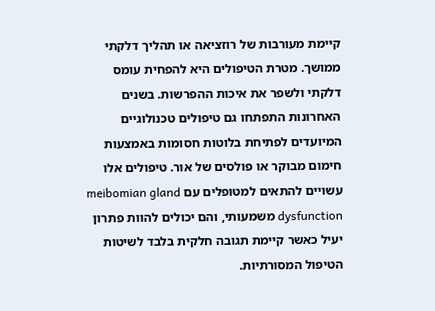קיימת מעורבות של רוזציאה או תהליך דלקתי ממושך. מטרת הטיפולים היא להפחית עומס דלקתי ולשפר את איכות ההפרשות. בשנים האחרונות התפתחו גם טיפולים טכנולוגיים המיועדים לפתיחת בלוטות חסומות באמצעות חימום מבוקר או פולסים של אור. טיפולים אלו עשויים להתאים למטופלים עם meibomian gland dysfunction משמעותי, והם יכולים להוות פתרון יעיל כאשר קיימת תגובה חלקית בלבד לשיטות הטיפול המסורתיות.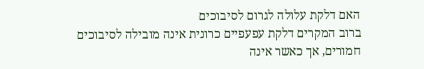האם דלקת עלולה לגרום לסיבוכים
ברוב המקרים דלקת עפעפיים כרונית אינה מובילה לסיבוכים חמורים, אך כאשר אינה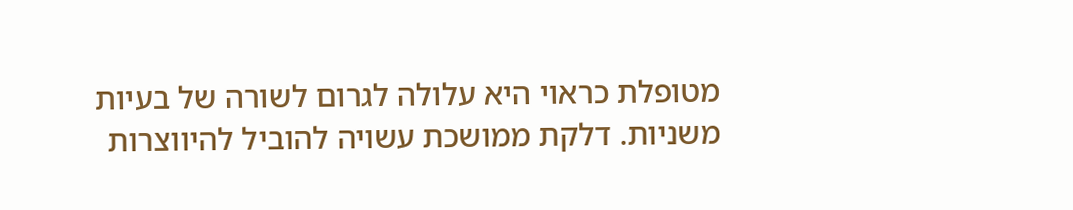מטופלת כראוי היא עלולה לגרום לשורה של בעיות משניות. דלקת ממושכת עשויה להוביל להיווצרות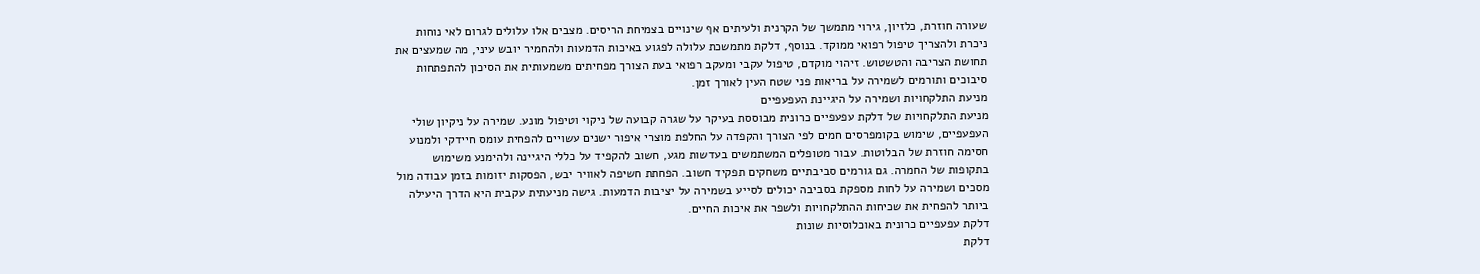שעורה חוזרת, כלזיון, גירוי מתמשך של הקרנית ולעיתים אף שינויים בצמיחת הריסים. מצבים אלו עלולים לגרום לאי נוחות ניכרת ולהצריך טיפול רפואי ממוקד. בנוסף, דלקת מתמשכת עלולה לפגוע באיכות הדמעות ולהחמיר יובש עיני, מה שמעצים את תחושת הצריבה והטשטוש. זיהוי מוקדם, טיפול עקבי ומעקב רפואי בעת הצורך מפחיתים משמעותית את הסיכון להתפתחות סיבוכים ותורמים לשמירה על בריאות פני שטח העין לאורך זמן.
מניעת התלקחויות ושמירה על היגיינת העפעפיים
מניעת התלקחויות של דלקת עפעפיים כרונית מבוססת בעיקר על שגרה קבועה של ניקוי וטיפול מונע. שמירה על ניקיון שולי העפעפיים, שימוש בקומפרסים חמים לפי הצורך והקפדה על החלפת מוצרי איפור ישנים עשויים להפחית עומס חיידקי ולמנוע חסימה חוזרת של הבלוטות. עבור מטופלים המשתמשים בעדשות מגע, חשוב להקפיד על כללי היגיינה ולהימנע משימוש בתקופות של החמרה. גם גורמים סביבתיים משחקים תפקיד חשוב. הפחתת חשיפה לאוויר יבש, הפסקות יזומות בזמן עבודה מול מסכים ושמירה על לחות מספקת בסביבה יכולים לסייע בשמירה על יציבות הדמעות. גישה מניעתית עקבית היא הדרך היעילה ביותר להפחית את שכיחות ההתלקחויות ולשפר את איכות החיים.
דלקת עפעפיים כרונית באוכלוסיות שונות
דלקת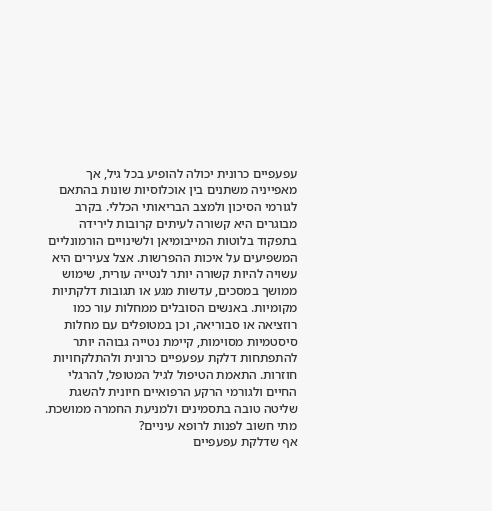עפעפיים כרונית יכולה להופיע בכל גיל, אך מאפייניה משתנים בין אוכלוסיות שונות בהתאם לגורמי הסיכון ולמצב הבריאותי הכללי. בקרב מבוגרים היא קשורה לעיתים קרובות לירידה בתפקוד בלוטות המייבומיאן ולשינויים הורמונליים המשפיעים על איכות ההפרשות. אצל צעירים היא עשויה להיות קשורה יותר לנטייה עורית, שימוש ממושך במסכים, עדשות מגע או תגובות דלקתיות מקומיות. באנשים הסובלים ממחלות עור כמו רוזציאה או סבוריאה, וכן במטופלים עם מחלות סיסטמיות מסוימות, קיימת נטייה גבוהה יותר להתפתחות דלקת עפעפיים כרונית ולהתלקחויות חוזרות. התאמת הטיפול לגיל המטופל, להרגלי החיים ולגורמי הרקע הרפואיים חיונית להשגת שליטה טובה בתסמינים ולמניעת החמרה ממושכת.
מתי חשוב לפנות לרופא עיניים?
אף שדלקת עפעפיים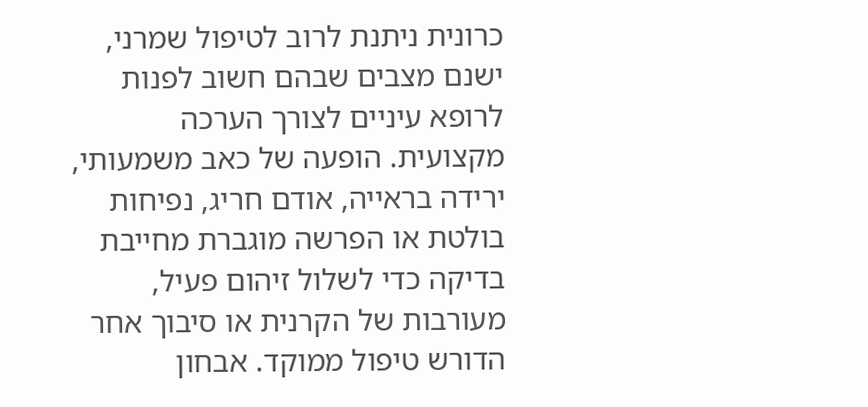כרונית ניתנת לרוב לטיפול שמרני, ישנם מצבים שבהם חשוב לפנות לרופא עיניים לצורך הערכה מקצועית. הופעה של כאב משמעותי, ירידה בראייה, אודם חריג, נפיחות בולטת או הפרשה מוגברת מחייבת בדיקה כדי לשלול זיהום פעיל, מעורבות של הקרנית או סיבוך אחר הדורש טיפול ממוקד. אבחון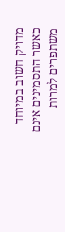מדויק חשוב במיוחד כאשר התסמינים אינם משתפרים למרות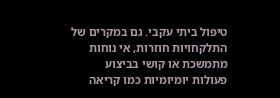טיפול ביתי עקבי. גם במקרים של התלקחויות חוזרות, אי נוחות מתמשכת או קושי בביצוע פעולות יומיומיות כמו קריאה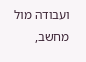ועבודה מול מחשב,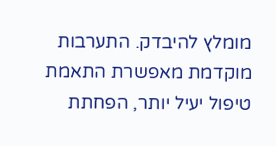מומלץ להיבדק. התערבות מוקדמת מאפשרת התאמת טיפול יעיל יותר, הפחתת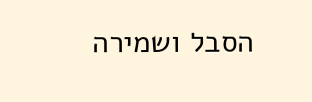הסבל ושמירה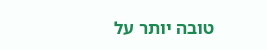טובה יותר על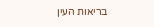בריאות העין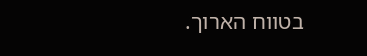בטווח הארוך.